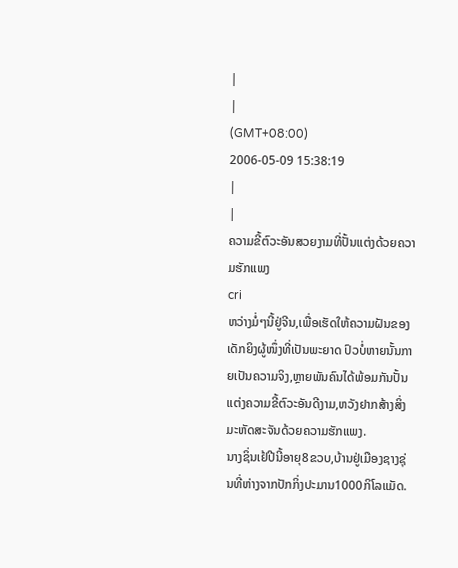|
|
(GMT+08:00)
2006-05-09 15:38:19
|
|
ຄວາມຂີ້ຕົວະອັນສວຍງາມທີ່ປັ້ນແຕ່ງດ້ວຍຄວາມຮັກແພງ
cri
ຫວ່າງມໍ່ໆນີ້ຢູ່ຈີນ,ເພື່ອເຮັດໃຫ້ຄວາມຝັນຂອງເດັກຍິງຜູ້ໜຶ່ງທີ່ເປັນພະຍາດ ປົວບໍ່ຫາຍນັ້ນກາຍເປັນຄວາມຈິງ,ຫຼາຍພັນຄົນໄດ້ພ້ອມກັນປັ້ນແຕ່ງຄວາມຂີ້ຕົວະອັນດີງາມ,ຫວັງຢາກສ້າງສິ່ງມະຫັດສະຈັນດ້ວຍຄວາມຮັກແພງ.
ນາງຊິ່ນເຢ້ປີນີ້ອາຍຸ8ຂວບ,ບ້ານຢູ່ເມືອງຊາງຊຸ່ນທີ່ຫ່າງຈາກປັກກິ່ງປະມານ1000ກິໂລແມັດ.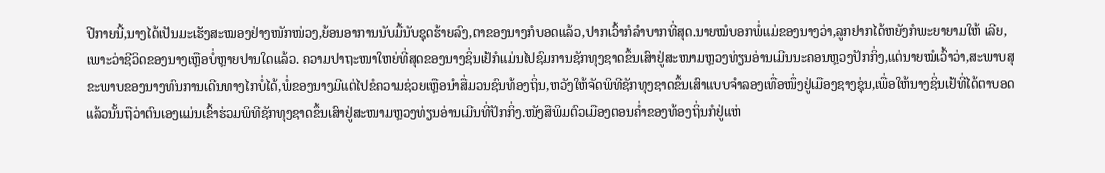ປີກາຍນີ້,ນາງໄດ້ເປັນມະເຮັງສະໝອງຢ່າງໜັກໜ່ວງ,ຍ້ອນອາການນັບມື້ນັບຊຸດຮ້າຍລົງ,ຕາຂອງນາງກໍບອດແລ້ວ,ປາກເວົ້າກໍລຳບາກທີ່ສຸດ.ນາຍໝໍບອກພໍ່ແມ່ຂອງນາງວ່າ,ລູກຢາກໄດ້ຫຍັງກໍພະຍາຍາມໃຫ້ ເລີຍ,ເພາະວ່າຊີວິດຂອງນາງເຫຼືອບໍ່ຫຼາຍປານໃດແລ້ວ. ຄວາມປາຖະໜາໃຫຍ່ທີ່ສຸດຂອງນາງຊິ່ນເຢ້ກໍແມ່ນໄປຊົມການຊັກທຸງຊາດຂຶ້ນເສົາຢູ່ສະໜາມຫຼວງທ່ຽນອ່ານເມີນນະຄອນຫຼວງປັກກິ່ງ,ແຕ່ນາຍໝໍເວົ້າວ່າ,ສະພາບສຸຂະພາບຂອງນາງທົນການເດີນທາງໄກບໍ່ໄດ້,ພໍ່ຂອງນາງມີແຕ່ໄປຂໍຄວາມຊ່ວຍເຫຼືອນຳສື່ມວນຊົນທ້ອງຖິ່ນ,ຫວັງໃຫ້ຈັດພິທີຊັກທຸງຊາດຂຶ້ນເສົາແບບຈຳລອງເທື່ອໜຶ່ງຢູ່ເມືອງຊາງຊຸ່ນ,ເພື່ອໃຫ້ນາງຊິ່ນເຢ້ທີ່ໄດ້ຕາບອດແລ້ວນັ້ນຖືວ່າຕົນເອງແມ່ນເຂົ້າຮ່ວມພິທີຊັກທຸງຊາດຂຶ້ນເສົາຢູ່ສະໜາມຫຼວງທ່ຽນອ່ານເມີນທີ່ປັກກິ່ງ.ໜັງສືພິມຕົວເມືອງຕອນຄ່ຳຂອງທ້ອງຖິ່ນກໍຢູ່ແຫ່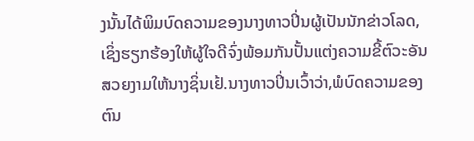ງນັ້ນໄດ້ພິມບົດຄວາມຂອງນາງທາວປິ່ນຜູ້ເປັນນັກຂ່າວໂລດ,ເຊິ່ງຮຽກຮ້ອງໃຫ້ຜູ້ໃຈດີຈົ່ງພ້ອມກັນປັ້ນແຕ່ງຄວາມຂີ້ຕົວະອັນສວຍງາມໃຫ້ນາງຊິ່ນເຢ້.ນາງທາວປິ່ນເວົ້າວ່າ,ພໍບົດຄວາມຂອງຕົນ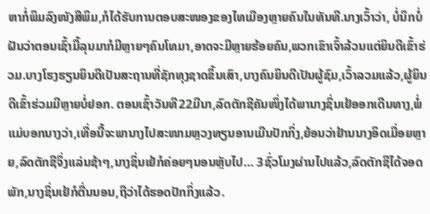ຫາກໍ່ພິມລົງໜັງສືພິມ,ກໍໄດ້ຮັບການຕອບສະໜອງຂອງໄທເມືອງຫຼາຍຄົນໃນທັນທີ.ນາງເວົ້າວ່າ, ບໍ່ນຶກບໍ່ຝັນວ່າຕອນເຊົ້າມື້ລຸນມາກໍມີຫຼາຍໆຄົນໂທມາ,ອາດຈະມີຫຼາຍຮ້ອຍຄົນ,ພວກເຂົາເຈົ້າລ້ວນແຕ່ຍິນດີເຂົ້າຮ່ວມ.ບາງໂຮງຮຽນຍິນດີເປັນສະຖານທີ່ຊັກທຸງຊາດຂຶ້ນເສົາ,ບາງຄົນຍິນດີເປັນຜູ້ຊົມ,ເວົ້າລວມແລ້ວ,ຜູ້ຍິນດີເຂົ້າຮ່ວມມີຫຼາຍບໍ່ຢອກ. ຕອນເຊົ້າວັນທີ22ມີນາ,ລົດຕັກຊີຄັນໜຶ່ງໄດ້ພານາງຊິ່ນເຢ້ອອກເດີນທາງ,ພໍ່ແມ່ບອກນາງວ່າ,ເທື່ອນີ້ຈະພານາງໄປສະໜາມຫຼວງທຽນອານເມີນປັກກິ່ງ,ຍ້ອນວ່າຢ້ານນາງອິດເມື່ອຍຫຼາຍ,ລົດຕັກຊີຈຶ່ງແລ່ນຊ້າໆ,ນາງຊິ່ນເຢ້ກໍຄ່ອຍໆນອນຫຼັບໄປ… 3ຊົ່ວໂມງຜ່ານໄປແລ້ວ,ລົດຕັກຊີໄດ້ຈອດພັກ,ນາງຊິ່ນເຢ້ກໍຕື່ນນອນ,ຖືວ່າໄດ້ຮອດປັກກິ່ງແລ້ວ.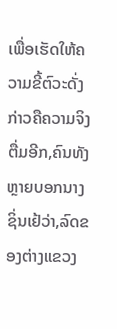ເພື່ອເຮັດໃຫ້ຄວາມຂີ້ຕົວະດັ່ງກ່າວຄືຄວາມຈິງຕື່ມອີກ,ຄົນທັງຫຼາຍບອກນາງຊິ່ນເຢ້ວ່າ,ລົດຂອງຕ່າງແຂວງ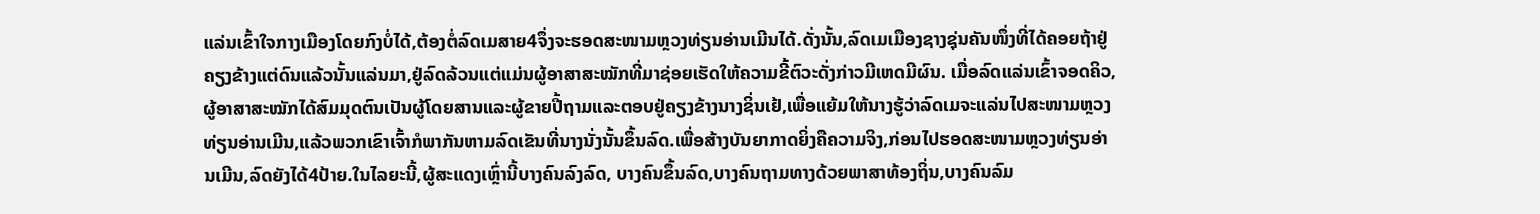ແລ່ນເຂົ້າໃຈກາງເມືອງໂດຍກົງບໍ່ໄດ້,ຕ້ອງຕໍ່ລົດເມສາຍ4ຈຶ່ງຈະຮອດສະໜາມຫຼວງທ່ຽນອ່ານເມີນໄດ້.ດັ່ງນັ້ນ,ລົດເມເມືອງຊາງຊຸ່ນຄັນໜຶ່ງທີ່ໄດ້ຄອຍຖ້າຢູ່ຄຽງຂ້າງແຕ່ດົນແລ້ວນັ້ນແລ່ນມາ,ຢູ່ລົດລ້ວນແຕ່ແມ່ນຜູ້ອາສາສະໝັກທີ່ມາຊ່ອຍເຮັດໃຫ້ຄວາມຂີ້ຕົວະດັ່ງກ່າວມີເຫດມີຜົນ. ເມື່ອລົດແລ່ນເຂົ້າຈອດຄິວ,ຜູ້ອາສາສະໝັກໄດ້ສົມມຸດຕົນເປັນຜູ້ໂດຍສານແລະຜູ້ຂາຍປີ້ຖາມແລະຕອບຢູ່ຄຽງຂ້າງນາງຊິ່ນເຢ້,ເພື່ອແຍ້ມໃຫ້ນາງຮູ້ວ່າລົດເມຈະແລ່ນໄປສະໜາມຫຼວງທ່ຽນອ່ານເມີນ,ແລ້ວພວກເຂົາເຈົ້າກໍພາກັນຫາມລົດເຂັນທີ່ນາງນັ່ງນັ້ນຂຶ້ນລົດ.ເພື່ອສ້າງບັນຍາກາດຍິ່ງຄືຄວາມຈິງ,ກ່ອນໄປຮອດສະໜາມຫຼວງທ່ຽນອ່ານເມີນ,ລົດຍັງໄດ້4ປ້າຍ.ໃນໄລຍະນີ້,ຜູ້ສະແດງເຫຼົ່ານີ້ບາງຄົນລົງລົດ, ບາງຄົນຂຶ້ນລົດ,ບາງຄົນຖາມທາງດ້ວຍພາສາທ້ອງຖິ່ນ,ບາງຄົນລົມ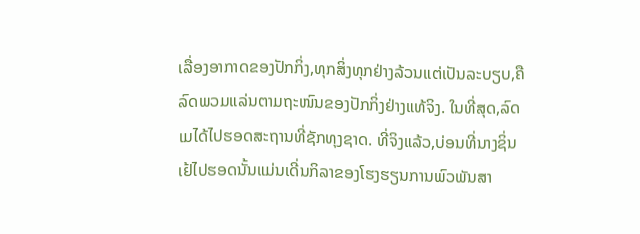ເລື່ອງອາກາດຂອງປັກກິ່ງ,ທຸກສິ່ງທຸກຢ່າງລ້ວນແຕ່ເປັນລະບຽບ,ຄືລົດພວມແລ່ນຕາມຖະໜົນຂອງປັກກິ່ງຢ່າງແທ້ຈິງ. ໃນທີ່ສຸດ,ລົດເມໄດ້ໄປຮອດສະຖານທີ່ຊັກທຸງຊາດ. ທີ່ຈິງແລ້ວ,ບ່ອນທີ່ນາງຊິ່ນເຢ້ໄປຮອດນັ້ນແມ່ນເດີ່ນກິລາຂອງໂຮງຮຽນການພົວພັນສາ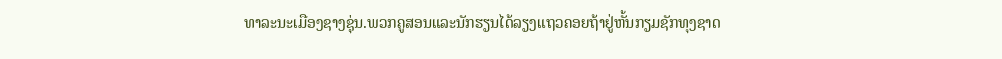ທາລະນະເມືອງຊາງຊຸ່ນ.ພວກຄູສອນແລະນັກຮຽນໄດ້ລຽງແຖວຄອຍຖ້າຢູ່ຫັ້ນກຽມຊັກທຸງຊາດ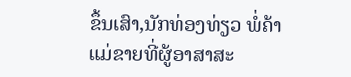ຂຶ້ນເສົາ,ນັກທ່ອງທ່ຽວ ພໍ່ຄ້າແມ່ຂາຍທີ່ຜູ້ອາສາສະ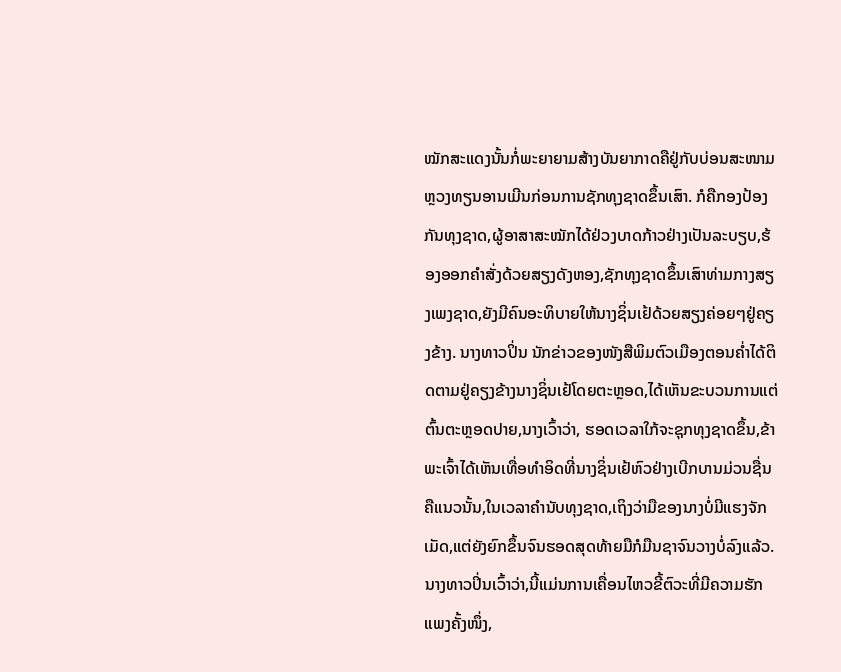ໝັກສະແດງນັ້ນກໍ່ພະຍາຍາມສ້າງບັນຍາກາດຄືຢູ່ກັບບ່ອນສະໜາມຫຼວງທຽນອານເມີນກ່ອນການຊັກທຸງຊາດຂຶ້ນເສົາ. ກໍຄືກອງປ້ອງກັນທຸງຊາດ,ຜູ້ອາສາສະໝັກໄດ້ຢ່ວງບາດກ້າວຢ່າງເປັນລະບຽບ,ຮ້ອງອອກຄຳສັ່ງດ້ວຍສຽງດັງຫອງ,ຊັກທຸງຊາດຂຶ້ນເສົາທ່າມກາງສຽງເພງຊາດ,ຍັງມີຄົນອະທິບາຍໃຫ້ນາງຊິ່ນເຢ້ດ້ວຍສຽງຄ່ອຍໆຢູ່ຄຽງຂ້າງ. ນາງທາວປິ່ນ ນັກຂ່າວຂອງໜັງສືພິມຕົວເມືອງຕອນຄ່ຳໄດ້ຕິດຕາມຢູ່ຄຽງຂ້າງນາງຊິ່ນເຢ້ໂດຍຕະຫຼອດ,ໄດ້ເຫັນຂະບວນການແຕ່ຕົ້ນຕະຫຼອດປາຍ,ນາງເວົ້າວ່າ, ຮອດເວລາໃກ້ຈະຊຸກທຸງຊາດຂຶ້ນ,ຂ້າພະເຈົ້າໄດ້ເຫັນເທື່ອທຳອິດທີ່ນາງຊິ່ນເຢ້ຫົວຢ່າງເບີກບານມ່ວນຊື່ນຄືແນວນັ້ນ,ໃນເວລາຄຳນັບທຸງຊາດ,ເຖິງວ່າມືຂອງນາງບໍ່ມີແຮງຈັກເມັດ,ແຕ່ຍັງຍົກຂຶ້ນຈົນຮອດສຸດທ້າຍມືກໍມືນຊາຈົນວາງບໍ່ລົງແລ້ວ. ນາງທາວປິ່ນເວົ້າວ່າ,ນີ້ແມ່ນການເຄື່ອນໄຫວຂີ້ຕົວະທີ່ມີຄວາມຮັກແພງຄັ້ງໜຶ່ງ,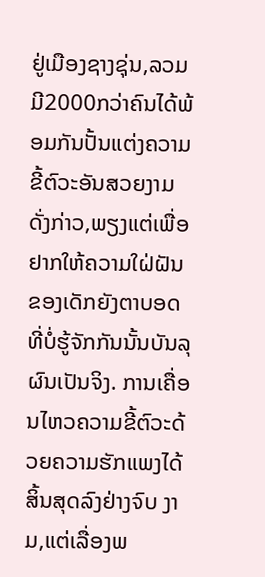ຢູ່ເມືອງຊາງຊຸ່ນ,ລວມມີ2000ກວ່າຄົນໄດ້ພ້ອມກັນປັ້ນແຕ່ງຄວາມຂີ້ຕົວະອັນສວຍງາມດັ່ງກ່າວ,ພຽງແຕ່ເພື່ອຢາກໃຫ້ຄວາມໃຝ່ຝັນຂອງເດັກຍັງຕາບອດທີ່ບໍ່ຮູ້ຈັກກັນນັ້ນບັນລຸຜົນເປັນຈິງ. ການເຄື່ອນໄຫວຄວາມຂີ້ຕົວະດ້ວຍຄວາມຮັກແພງໄດ້ສິ້ນສຸດລົງຢ່າງຈົບ ງາມ,ແຕ່ເລື່ອງພ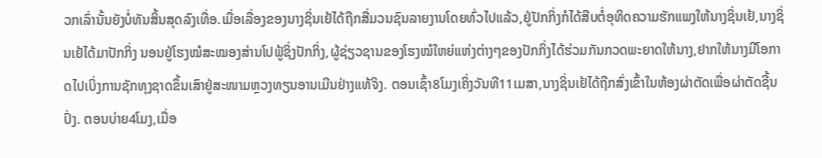ວກເລົ່ານັ້ນຍັງບໍ່ທັນສິ້ນສຸດລົງເທື່ອ.ເມື່ອເລື່ອງຂອງນາງຊິ່ນເຢ້ໄດ້ຖືກສື່ມວນຊົນລາຍງານໂດຍທົ່ວໄປແລ້ວ,ຢູ່ປັກກິ່ງກໍໄດ້ສືບຕໍ່ອຸທິດຄວາມຮັກແພງໃຫ້ນາງຊິ່ນເຢ້,ນາງຊິ່ນເຢ້ໄດ້ມາປັກກິ່ງ ນອນຢູ່ໂຮງໝໍສະໝອງສ່ານໂປຟູ້ຊິ່ງປັກກິ່ງ,ຜູ້ຊ່ຽວຊານຂອງໂຮງໝໍໃຫຍ່ແຫ່ງຕ່າງໆຂອງປັກກິ່ງໄດ້ຮ່ວມກັນກວດພະຍາດໃຫ້ນາງ,ຢາກໃຫ້ນາງມີໂອກາດໄປເບິ່ງການຊັກທຸງຊາດຂຶ້ນເສົາຢູ່ສະໜາມຫຼວງທຽນອານເມີນຢ່າງແທ້ຈິງ. ຕອນເຊົ້າ8ໂມງເຄິ່ງວັນທີ11ເມສາ,ນາງຊິ່ນເຢ້ໄດ້ຖືກສົ່ງເຂົ້າໃນຫ້ອງຜ່າຕັດເພື່ອຜ່າຕັດຊີ້ນປົ່ງ. ຕອນບ່າຍ4ໂມງ,ເມື່ອ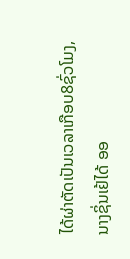ໄດ້ຜ່າຕັດເປັນເວລາເກືອບ8ຊົ່ວໂມງ,ນາງຊິ່ນເຢ້ໄດ້ ອອ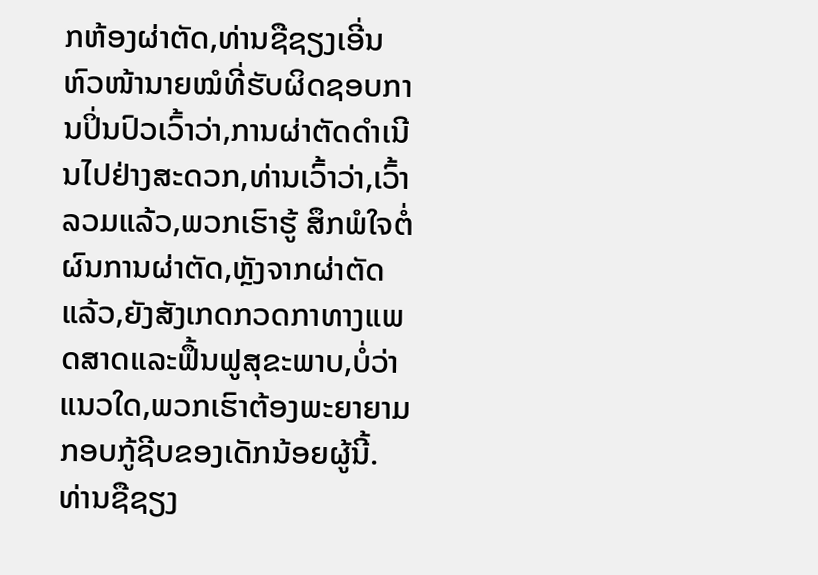ກຫ້ອງຜ່າຕັດ,ທ່ານຊືຊຽງເອີ່ນ ຫົວໜ້ານາຍໝໍທີ່ຮັບຜິດຊອບການປິ່ນປົວເວົ້າວ່າ,ການຜ່າຕັດດຳເນີນໄປຢ່າງສະດວກ,ທ່ານເວົ້າວ່າ,ເວົ້າລວມແລ້ວ,ພວກເຮົາຮູ້ ສຶກພໍໃຈຕໍ່ຜົນການຜ່າຕັດ,ຫຼັງຈາກຜ່າຕັດແລ້ວ,ຍັງສັງເກດກວດກາທາງແພດສາດແລະຟຶ້ນຟູສຸຂະພາບ,ບໍ່ວ່າແນວໃດ,ພວກເຮົາຕ້ອງພະຍາຍາມກອບກູ້ຊີບຂອງເດັກນ້ອຍຜູ້ນີ້. ທ່ານຊືຊຽງ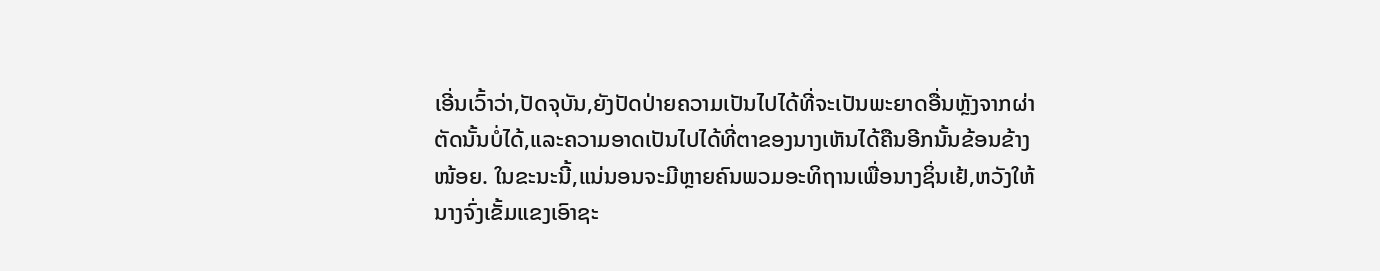ເອີ່ນເວົ້າວ່າ,ປັດຈຸບັນ,ຍັງປັດປ່າຍຄວາມເປັນໄປໄດ້ທີ່ຈະເປັນພະຍາດອື່ນຫຼັງຈາກຜ່າຕັດນັ້ນບໍ່ໄດ້,ແລະຄວາມອາດເປັນໄປໄດ້ທີ່ຕາຂອງນາງເຫັນໄດ້ຄືນອີກນັ້ນຂ້ອນຂ້າງໜ້ອຍ. ໃນຂະນະນີ້,ແນ່ນອນຈະມີຫຼາຍຄົນພວມອະທິຖານເພື່ອນາງຊິ່ນເຢ້,ຫວັງໃຫ້ນາງຈົ່ງເຂັ້ມແຂງເອົາຊະ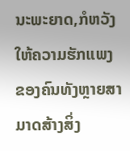ນະພະຍາດ,ກໍຫວັງໃຫ້ຄວາມຮັກແພງຂອງຄົນທັງຫຼາຍສາມາດສ້າງສິ່ງ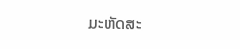ມະຫັດສະ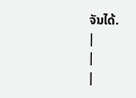ຈັນໄດ້.
|
|
|